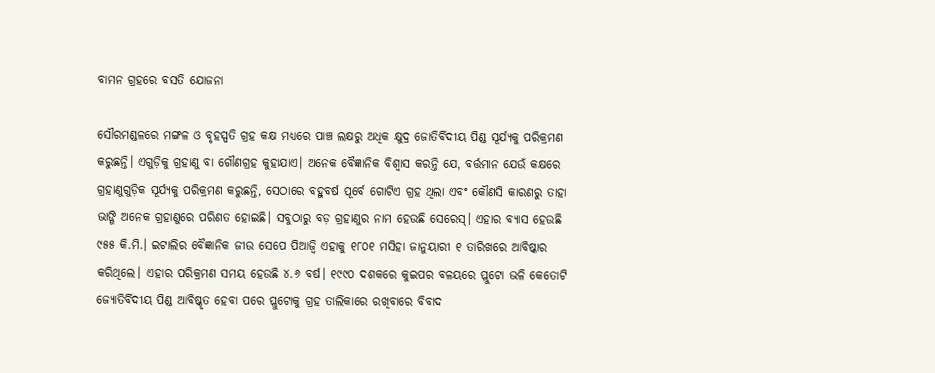ବାମନ ଗ୍ରହରେ ବସତି ଯୋଜନା

ସୌରମଣ୍ଡଳରେ ମଙ୍ଗଳ ଓ ବୃହସ୍ପତି ଗ୍ରହ କକ୍ଷ ମଧ୍ୟରେ ପାଞ୍ଚ ଲକ୍ଷରୁ ଅଧିକ କ୍ଷୁଦ୍ର ଜୋତିର୍ବିଦୀୟ ପିଣ୍ଡ ସୂର୍ଯ୍ୟକୁ ପରିକ୍ରମଣ କରୁଛନ୍ତି। ଏଗୁଡ଼ିକୁ ଗ୍ରହାଣୁ ବା ଗୌଣଗ୍ରହ କୁହାଯାଏ। ଅନେକ ବୈଜ୍ଞାନିକ ବିଶ୍ୱାସ କରନ୍ତି ଯେ, ବର୍ତ୍ତମାନ ଯେଉଁ କକ୍ଷରେ ଗ୍ରହାଣୁଗୁଡ଼ିକ ସୂର୍ଯ୍ୟକୁ ପରିକ୍ରମଣ କରୁଛନ୍ତି, ସେଠାରେ ବହୁବର୍ଷ ପୂର୍ବେ ଗୋଟିଏ ଗ୍ରହ ଥିଲା ଏବଂ କୌଣସି କାରଣରୁ ତାହା ଭାଙ୍ଗି ଅନେକ ଗ୍ରହାଣୁରେ ପରିଣତ ହୋଇଛି। ସବୁଠାରୁ ବଡ଼ ଗ୍ରହାଣୁର ନାମ ହେଉଛି ସେରେସ୍‌। ଏହାର ବ୍ୟାସ ହେଉଛି ୯୫୫ କି.ମି.। ଇଟାଲିର ବୈଜ୍ଞାନିକ ଜୀଉ ସେପେ ପିଆଜ୍ୱି ଏହାକୁ ୧୮୦୧ ମସିହା ଜାନୁୟାରୀ ୧ ତାରିଖରେ ଆବିଷ୍କାର କରିଥିଲେ। ଏହାର ପରିକ୍ରମଣ ସମୟ ହେଉଛି ୪.୬ ବର୍ଷ। ୧୯୯୦ ଦଶକରେ କୁଇପର ବଳୟରେ ପ୍ଲୁଟୋ ଭଳି କେତୋଟି ଜ୍ୟୋତିର୍ବିଦୀୟ ପିଣ୍ଡ ଆବିଷ୍କୃତ ହେବା ପରେ ପ୍ଲୁଟୋକୁ ଗ୍ରହ ତାଲିକାରେ ରଖିବାରେ ବିବାଦ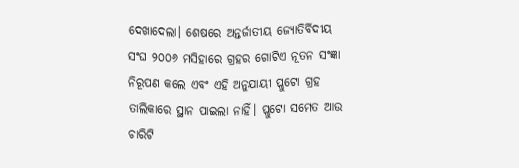ଦେଖାଦେଲା। ଶେଷରେ ଅନ୍ତର୍ଜାତୀୟ ଜ୍ୟୋତିର୍ବିଦୀୟ ସଂଘ ୨୦୦୬ ମସିହାରେ ଗ୍ରହର ଗୋଟିଏ ନୂତନ ସଂଜ୍ଞା ନିରୂପଣ କଲେ ଏବଂ ଏହି ଅନୁଯାୟୀ ପ୍ଲୁଟୋ ଗ୍ରହ ତାଲିକାରେ ସ୍ଥାନ ପାଇଲା ନାହିଁ। ପ୍ଲୁଟୋ ସମେତ ଆଉ ଚାରିଟି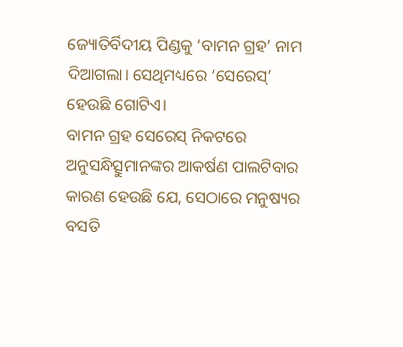ଜ୍ୟୋତିର୍ବିଦୀୟ ପିଣ୍ଡକୁ ‘ବାମନ ଗ୍ରହ’ ନାମ ଦିଆଗଲା। ସେଥିମଧ୍ୟରେ ‘ସେରେସ୍‌’ ହେଉଛି ଗୋଟିଏ।
ବାମନ ଗ୍ରହ ସେରେସ୍‌ ନିକଟରେ ଅନୁସନ୍ଧିତ୍ସୁମାନଙ୍କର ଆକର୍ଷଣ ପାଲଟିବାର କାରଣ ହେଉଛି ଯେ, ସେଠାରେ ମନୁଷ୍ୟର ବସତି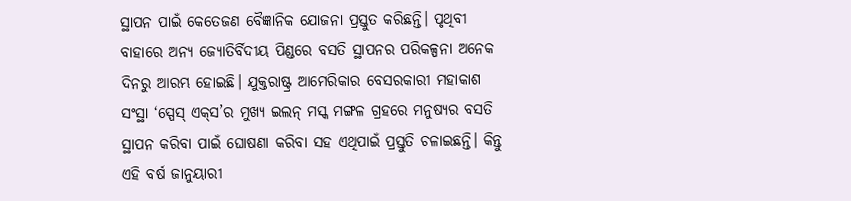ସ୍ଥାପନ ପାଇଁ କେତେଜଣ ବୈଜ୍ଞାନିକ ଯୋଜନା ପ୍ରସ୍ତୁତ କରିଛନ୍ତି। ପୃଥିବୀ ବାହାରେ ଅନ୍ୟ ଜ୍ୟୋତିର୍ବିଦୀୟ ପିଣ୍ଡରେ ବସତି ସ୍ଥାପନର ପରିକଳ୍ପନା ଅନେକ ଦିନରୁ ଆରମ୍ଭ ହୋଇଛି। ଯୁକ୍ତରାଷ୍ଟ୍ର ଆମେରିକାର ବେସରକାରୀ ମହାକାଶ ସଂସ୍ଥା ‘ସ୍ପେସ୍‌ ଏକ୍‌ସ’ର ମୁଖ୍ୟ ଇଲନ୍‌ ମସ୍କ ମଙ୍ଗଳ ଗ୍ରହରେ ମନୁଷ୍ୟର ବସତି ସ୍ଥାପନ କରିବା ପାଇଁ ଘୋଷଣା କରିବା ସହ ଏଥିପାଇଁ ପ୍ରସ୍ତୁତି ଚଳାଇଛନ୍ତି। କିନ୍ତୁ ଏହି ବର୍ଷ ଜାନୁୟାରୀ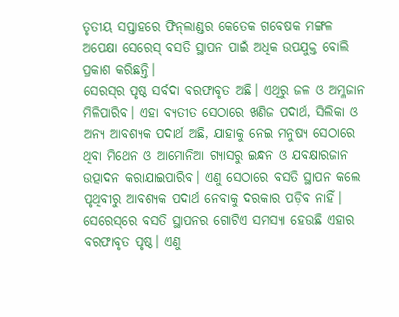ତୃତୀୟ ସପ୍ତାହରେ ଫିନ୍‌ଲାଣ୍ଡର କେତେକ ଗବେଷକ ମଙ୍ଗଳ ଅପେକ୍ଷା ସେରେସ୍‌ ବସତି ସ୍ଥାପନ ପାଇଁ ଅଧିକ ଉପଯୁକ୍ତ ବୋଲି ପ୍ରକାଶ କରିଛନ୍ତି।
ସେରସ୍‌ର ପୃଷ୍ଠ ସର୍ବଦା ବରଫାବୃତ ଅଛି। ଏଥିରୁ ଜଳ ଓ ଅମ୍ଳଜାନ ମିଳିପାରିବ। ଏହା ବ୍ୟତୀତ ସେଠାରେ ଖଣିଜ ପଦାର୍ଥ, ସିଲିକା ଓ ଅନ୍ୟ ଆବଶ୍ୟକ ପଦାର୍ଥ ଅଛି, ଯାହାକୁ ନେଇ ମନୁଷ୍ୟ ସେଠାରେ ଥିବା ମିଥେନ ଓ ଆମୋନିଆ ଗ୍ୟାସରୁ ଇନ୍ଧନ ଓ ଯବକ୍ଷାରଜାନ ଉତ୍ପାଦନ କରାଯାଇପାରିବ। ଏଣୁ ସେଠାରେ ବସତି ସ୍ଥାପନ କଲେ ପୃଥିବୀରୁ ଆବଶ୍ୟକ ପଦାର୍ଥ ନେବାକୁ ଦରକାର ପଡ଼ିବ ନାହିଁ।
ସେରେସ୍‌ରେ ବସତି ସ୍ଥାପନର ଗୋଟିଏ ସମସ୍ୟା ହେଉଛି ଏହାର ବରଫାବୃତ ପୃଷ୍ଠ। ଏଣୁ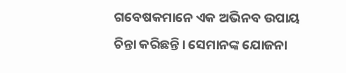ଗବେଷକମାନେ ଏକ ଅଭିନବ ଉପାୟ ଚିନ୍ତା କରିଛନ୍ତି। ସେମାନଙ୍କ ଯୋଜନା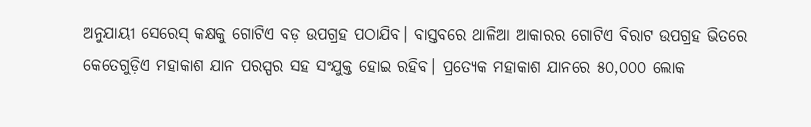ଅନୁଯାୟୀ ସେରେସ୍‌ କକ୍ଷକୁ ଗୋଟିଏ ବଡ଼ ଉପଗ୍ରହ ପଠାଯିବ। ବାସ୍ତବରେ ଥାଳିଆ ଆକାରର ଗୋଟିଏ ବିରାଟ ଉପଗ୍ରହ ଭିତରେ କେତେଗୁଡ଼ିଏ ମହାକାଶ ଯାନ ପରସ୍ପର ସହ ସଂଯୁକ୍ତ ହୋଇ ରହିବ। ପ୍ରତ୍ୟେକ ମହାକାଶ ଯାନରେ ୫୦,୦୦୦ ଲୋକ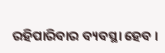ରହିପାରିବାର ବ୍ୟବସ୍ଥା ହେବ।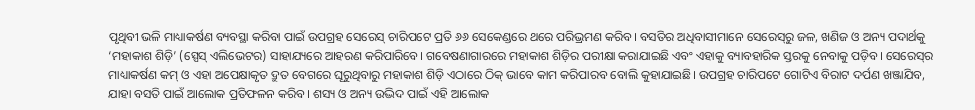ପୃଥିବୀ ଭଳି ମାଧ୍ୟାକର୍ଷଣ ବ୍ୟବସ୍ଥା କରିବା ପାଇଁ ଉପଗ୍ରହ ସେରେସ୍‌ ଚାରିପଟେ ପ୍ରତି ୬୬ ସେକେଣ୍ଡରେ ଥରେ ପରିଭ୍ରମଣ କରିବ। ବସତିର ଅଧିବାସୀମାନେ ସେରେସ୍‌ରୁ ଜଳ, ଖଣିଜ ଓ ଅନ୍ୟ ପଦାର୍ଥକୁ ‘ମହାକାଶ ଶିଡ଼ି’ (ସ୍ପେସ୍‌ ଏଲିଭେଟର) ସାହାଯ୍ୟରେ ଆହରଣ କରିପାରିବେ। ଗବେଷଣାଗାରରେ ମହାକାଶ ଶିଡ଼ିର ପରୀକ୍ଷା କରାଯାଇଛି ଏବଂ ଏହାକୁ ବ୍ୟାବହାରିକ ସ୍ତରକୁ ନେବାକୁ ପଡ଼ିବ। ସେରେସ୍‌ର ମାଧ୍ୟାକର୍ଷଣ କମ୍‌ ଓ ଏହା ଅପେକ୍ଷାକୃତ ଦ୍ରୁତ ବେଗରେ ଘୂରୁଥିବାରୁ ମହାକାଶ ଶିଡ଼ି ଏଠାରେ ଠିକ୍‌ ଭାବେ କାମ କରିପାରବ ବୋଲି କୁହାଯାଇଛି। ଉପଗ୍ରହ ଚାରିପଟେ ଗୋଟିଏ ବିରାଟ ଦର୍ପଣ ଖଞ୍ଜାଯିବ, ଯାହା ବସତି ପାଇଁ ଆଲୋକ ପ୍ରତିଫଳନ କରିବ। ଶସ୍ୟ ଓ ଅନ୍ୟ ଉଦ୍ଭିଦ ପାଇଁ ଏହି ଆଲୋକ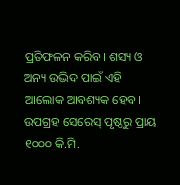ପ୍ରତିଫଳନ କରିବ। ଶସ୍ୟ ଓ ଅନ୍ୟ ଉଦ୍ଭିଦ ପାଇଁ ଏହି ଆଲୋକ ଆବଶ୍ୟକ ହେବ। ଉପଗ୍ରହ ସେରେସ୍‌ ପୃଷ୍ଠରୁ ପ୍ରାୟ ୧୦୦୦ କି.ମି.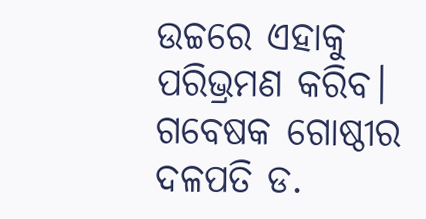ଉଚ୍ଚରେ ଏହାକୁ ପରିଭ୍ରମଣ କରିବ। ଗବେଷକ ଗୋଷ୍ଠୀର ଦଳପତି ଡ.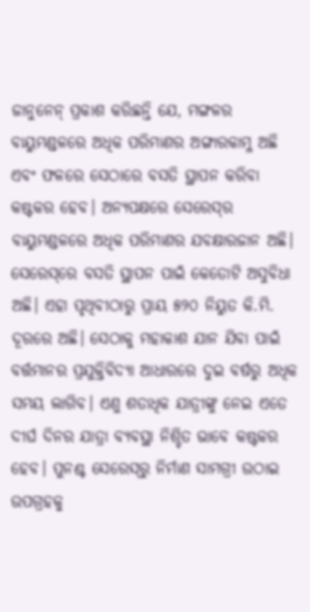ଜାନୁନେନ୍‌ ପ୍ରକାଶ କରିଛନ୍ତି ଯେ, ମଙ୍ଗଳର ବାୟୁମଣ୍ଡଳରେ ଅଧିକ ପରିମାଣର ଅଙ୍ଗାରକାମ୍ଳ ଅଛି ଏବଂ ଫଳରେ ସେଠାରେ ବସତି ସ୍ଥାପନ କରିବା କଷ୍ଟକର ହେବ। ଅନ୍ୟପକ୍ଷରେ ସେରେସ୍‌ର ବାୟୁମଣ୍ଡଳରେ ଅଧିକ ପରିମାଣର ଯବକ୍ଷାରଜାନ ଅଛି।
ସେରେସ୍‌ରେ ବସତି ସ୍ଥାପନ ପାଇଁ କେତୋଟି ଅସୁବିଧା ଅଛି। ଏହା ପୃଥିବୀଠାରୁ ପ୍ରାୟ ୫୨୦ ନିୟୁତ କି.ମି. ଦୂରରେ ଅଛି। ସେଠାକୁ ମହାକାଶ ଯାନ ଯିବା ପାଇଁ ବର୍ତ୍ତମାନର ପ୍ରଯୁକ୍ତିବିଦ୍ୟା ଆଧାରରେ ଦୁଇ ବର୍ଷରୁ ଅଧିକ ସମୟ ଲାଗିବ। ଏଣୁ ଶତାଧିକ ଯାତ୍ରୀଙ୍କୁ ନେଇ ଏତେ ଦୀର୍ଘ ଦିନର ଯାତ୍ରା ବ୍ୟବସ୍ଥା ନିଶ୍ଚିତ ଭାବେ କଷ୍ଟକର ହେବ। ପୁନଶ୍ଚ ସେରେସ୍‌ରୁ ନିର୍ମାଣ ସାମଗ୍ରୀ ଉଠାଇ ଉପଗ୍ରହକୁ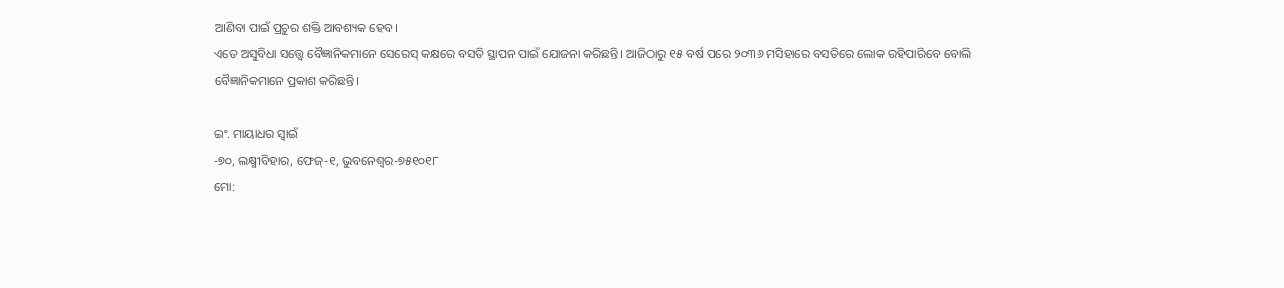ଆଣିବା ପାଇଁ ପ୍ରଚୁର ଶକ୍ତି ଆବଶ୍ୟକ ହେବ।
ଏତେ ଅସୁବିଧା ସତ୍ତ୍ୱେ ବୈଜ୍ଞାନିକମାନେ ସେରେସ୍‌ କକ୍ଷରେ ବସତି ସ୍ଥାପନ ପାଇଁ ଯୋଜନା କରିଛନ୍ତି। ଆଜିଠାରୁ ୧୫ ବର୍ଷ ପରେ ୨୦୩୬ ମସିହାରେ ବସତିରେ ଲୋକ ରହିପାରିବେ ବୋଲି ବୈଜ୍ଞାନିକମାନେ ପ୍ରକାଶ କରିଛନ୍ତି।

ଇଂ. ମାୟାଧର ସ୍ବାଇଁ
-୭୦, ଲକ୍ଷ୍ମୀବିହାର, ଫେଜ୍‌-୧, ଭୁବନେଶ୍ୱର-୭୫୧୦୧୮
ମୋ: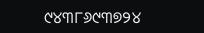୯୪୩୮୬୯୩୭୨୪